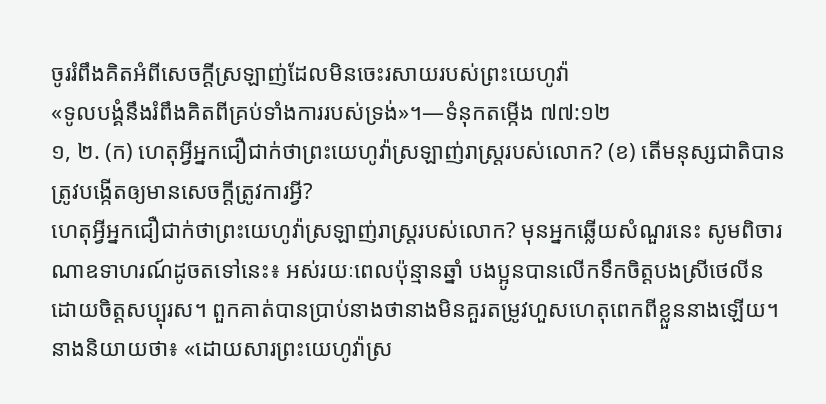ចូររំពឹងគិតអំពីសេចក្ដីស្រឡាញ់ដែលមិនចេះរសាយរបស់ព្រះយេហូវ៉ា
«ទូលបង្គំនឹងរំពឹងគិតពីគ្រប់ទាំងការរបស់ទ្រង់»។—ទំនុកតម្កើង ៧៧:១២
១, ២. (ក) ហេតុអ្វីអ្នកជឿជាក់ថាព្រះយេហូវ៉ាស្រឡាញ់រាស្ត្ររបស់លោក? (ខ) តើមនុស្សជាតិបានត្រូវបង្កើតឲ្យមានសេចក្ដីត្រូវការអ្វី?
ហេតុអ្វីអ្នកជឿជាក់ថាព្រះយេហូវ៉ាស្រឡាញ់រាស្ត្ររបស់លោក? មុនអ្នកឆ្លើយសំណួរនេះ សូមពិចារណាឧទាហរណ៍ដូចតទៅនេះ៖ អស់រយៈពេលប៉ុន្មានឆ្នាំ បងប្អូនបានលើកទឹកចិត្តបងស្រីថេលីនដោយចិត្តសប្បុរស។ ពួកគាត់បានប្រាប់នាងថានាងមិនគួរតម្រូវហួសហេតុពេកពីខ្លួននាងឡើយ។ នាងនិយាយថា៖ «ដោយសារព្រះយេហូវ៉ាស្រ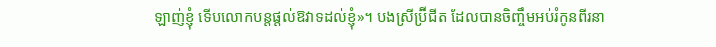ឡាញ់ខ្ញុំ ទើបលោកបន្តផ្ដល់ឱវាទដល់ខ្ញុំ»។ បងស្រីប៊្រីជីត ដែលបានចិញ្ចឹមអប់រំកូនពីរនា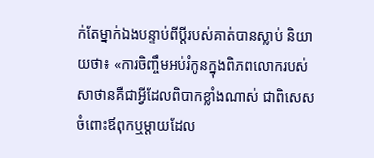ក់តែម្នាក់ឯងបន្ទាប់ពីប្ដីរបស់គាត់បានស្លាប់ និយាយថា៖ «ការចិញ្ចឹមអប់រំកូនក្នុងពិភពលោករបស់សាថានគឺជាអ្វីដែលពិបាកខ្លាំងណាស់ ជាពិសេសចំពោះឪពុកឬម្ដាយដែល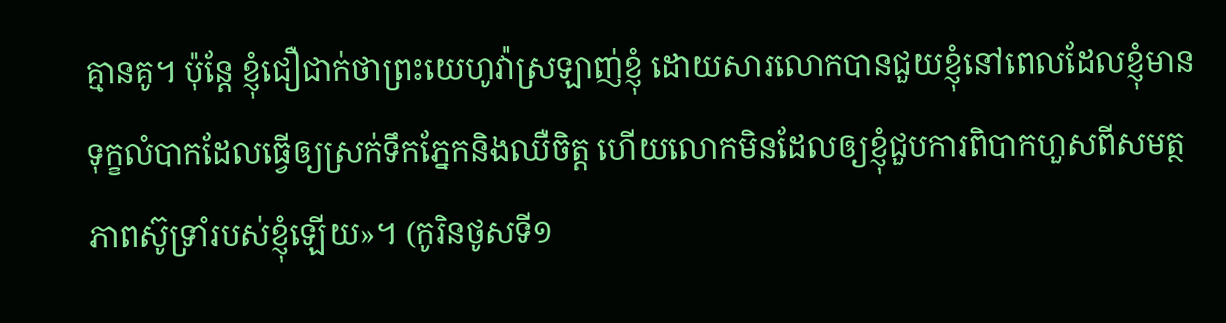គ្មានគូ។ ប៉ុន្តែ ខ្ញុំជឿជាក់ថាព្រះយេហូវ៉ាស្រឡាញ់ខ្ញុំ ដោយសារលោកបានជួយខ្ញុំនៅពេលដែលខ្ញុំមានទុក្ខលំបាកដែលធ្វើឲ្យស្រក់ទឹកភ្នែកនិងឈឺចិត្ត ហើយលោកមិនដែលឲ្យខ្ញុំជួបការពិបាកហួសពីសមត្ថភាពស៊ូទ្រាំរបស់ខ្ញុំឡើយ»។ (កូរិនថូសទី១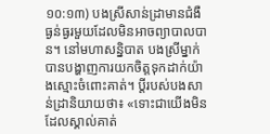១០:១៣) បងស្រីសាន់ដ្រាមានជំងឺធ្ងន់ធ្ងរមួយដែលមិនអាចព្យាបាលបាន។ នៅមហាសន្និបាត បងស្រីម្នាក់បានបង្ហាញការយកចិត្តទុកដាក់យ៉ាងស្មោះចំពោះគាត់។ ប្ដីរបស់បងសាន់ដ្រានិយាយថា៖ «ទោះជាយើងមិនដែលស្គាល់គាត់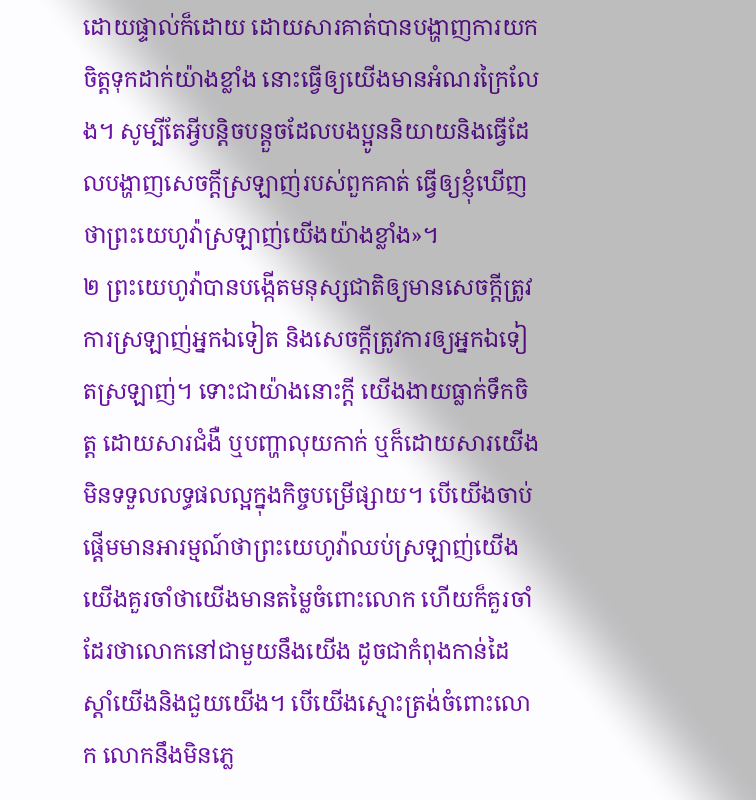ដោយផ្ទាល់ក៏ដោយ ដោយសារគាត់បានបង្ហាញការយកចិត្តទុកដាក់យ៉ាងខ្លាំង នោះធ្វើឲ្យយើងមានអំណរក្រៃលែង។ សូម្បីតែអ្វីបន្ដិចបន្តួចដែលបងប្អូននិយាយនិងធ្វើដែលបង្ហាញសេចក្ដីស្រឡាញ់របស់ពួកគាត់ ធ្វើឲ្យខ្ញុំឃើញថាព្រះយេហូវ៉ាស្រឡាញ់យើងយ៉ាងខ្លាំង»។
២ ព្រះយេហូវ៉ាបានបង្កើតមនុស្សជាតិឲ្យមានសេចក្ដីត្រូវការស្រឡាញ់អ្នកឯទៀត និងសេចក្ដីត្រូវការឲ្យអ្នកឯទៀតស្រឡាញ់។ ទោះជាយ៉ាងនោះក្ដី យើងងាយធ្លាក់ទឹកចិត្ត ដោយសារជំងឺ ឬបញ្ហាលុយកាក់ ឬក៏ដោយសារយើងមិនទទួលលទ្ធផលល្អក្នុងកិច្ចបម្រើផ្សាយ។ បើយើងចាប់ផ្ដើមមានអារម្មណ៍ថាព្រះយេហូវ៉ាឈប់ស្រឡាញ់យើង យើងគួរចាំថាយើងមានតម្លៃចំពោះលោក ហើយក៏គួរចាំដែរថាលោកនៅជាមួយនឹងយើង ដូចជាកំពុងកាន់ដៃស្ដាំយើងនិងជួយយើង។ បើយើងស្មោះត្រង់ចំពោះលោក លោកនឹងមិនភ្លេ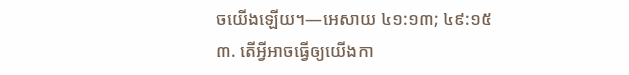ចយើងឡើយ។—អេសាយ ៤១:១៣; ៤៩:១៥
៣. តើអ្វីអាចធ្វើឲ្យយើងកា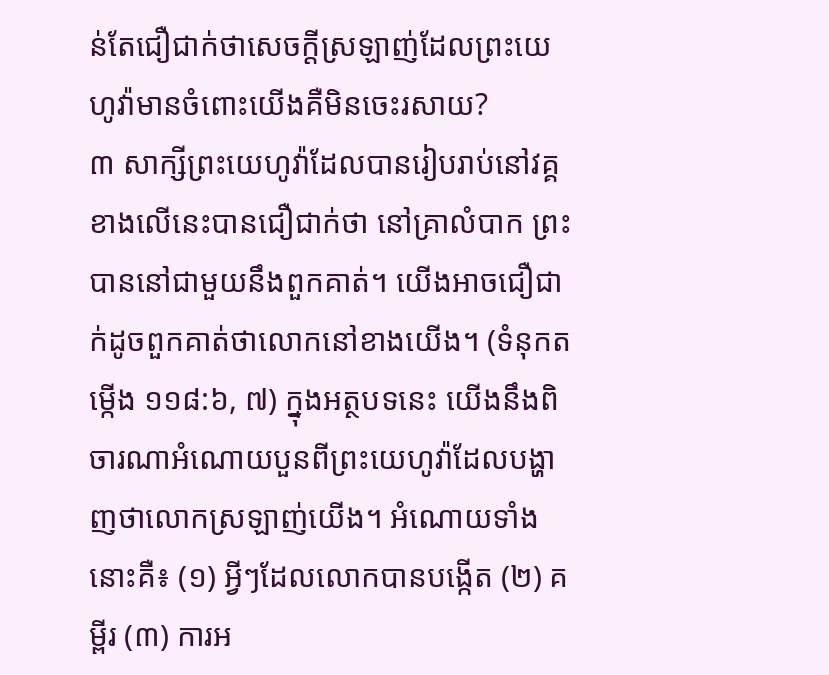ន់តែជឿជាក់ថាសេចក្ដីស្រឡាញ់ដែលព្រះយេហូវ៉ាមានចំពោះយើងគឺមិនចេះរសាយ?
៣ សាក្សីព្រះយេហូវ៉ាដែលបានរៀបរាប់នៅវគ្គខាងលើនេះបានជឿជាក់ថា នៅគ្រាលំបាក ព្រះបាននៅជាមួយនឹងពួកគាត់។ យើងអាចជឿជាក់ដូចពួកគាត់ថាលោកនៅខាងយើង។ (ទំនុកតម្កើង ១១៨:៦, ៧) ក្នុងអត្ថបទនេះ យើងនឹងពិចារណាអំណោយបួនពីព្រះយេហូវ៉ាដែលបង្ហាញថាលោកស្រឡាញ់យើង។ អំណោយទាំងនោះគឺ៖ (១) អ្វីៗដែលលោកបានបង្កើត (២) គម្ពីរ (៣) ការអ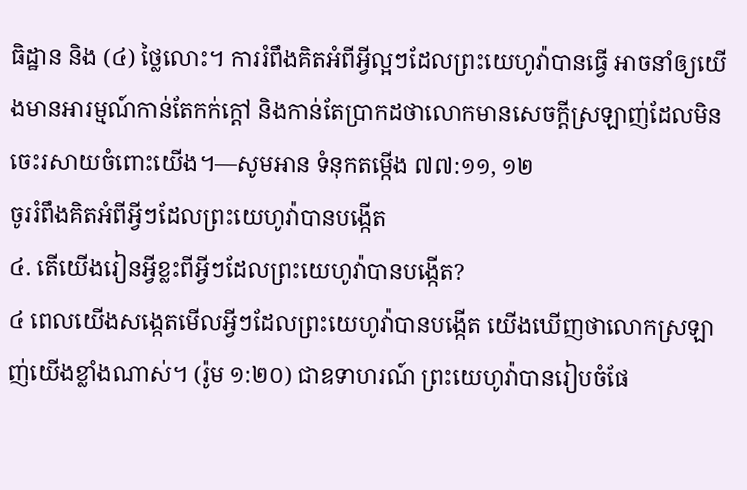ធិដ្ឋាន និង (៤) ថ្លៃលោះ។ ការរំពឹងគិតអំពីអ្វីល្អៗដែលព្រះយេហូវ៉ាបានធ្វើ អាចនាំឲ្យយើងមានអារម្មណ៍កាន់តែកក់ក្ដៅ និងកាន់តែប្រាកដថាលោកមានសេចក្ដីស្រឡាញ់ដែលមិនចេះរសាយចំពោះយើង។—សូមអាន ទំនុកតម្កើង ៧៧:១១, ១២
ចូររំពឹងគិតអំពីអ្វីៗដែលព្រះយេហូវ៉ាបានបង្កើត
៤. តើយើងរៀនអ្វីខ្លះពីអ្វីៗដែលព្រះយេហូវ៉ាបានបង្កើត?
៤ ពេលយើងសង្កេតមើលអ្វីៗដែលព្រះយេហូវ៉ាបានបង្កើត យើងឃើញថាលោកស្រឡាញ់យើងខ្លាំងណាស់។ (រ៉ូម ១:២០) ជាឧទាហរណ៍ ព្រះយេហូវ៉ាបានរៀបចំផែ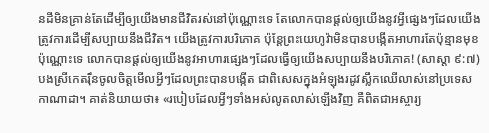នដីមិនគ្រាន់តែដើម្បីឲ្យយើងមានជីវិតរស់នៅប៉ុណ្ណោះទេ តែលោកបានផ្ដល់ឲ្យយើងនូវអ្វីផ្សេងៗដែលយើងត្រូវការដើម្បីសប្បាយនឹងជីវិត។ យើងត្រូវការបរិភោគ ប៉ុន្តែព្រះយេហូវ៉ាមិនបានបង្កើតអាហារតែប៉ុន្មានមុខប៉ុណ្ណោះទេ លោកបានផ្ដល់ឲ្យយើងនូវអាហារផ្សេងៗដែលធ្វើឲ្យយើងសប្បាយនឹងបរិភោគ! (សាស្ដា ៩:៧) បងស្រីកេតរ៉ឹនចូលចិត្តមើលអ្វីៗដែលព្រះបានបង្កើត ជាពិសេសក្នុងអំឡុងរដូវស្លឹកឈើលាស់នៅប្រទេសកាណាដា។ គាត់និយាយថា៖ «របៀបដែលអ្វីៗទាំងអស់លូតលាស់ឡើងវិញ គឺពិតជាអស្ចារ្យ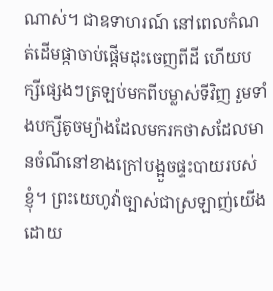ណាស់។ ជាឧទាហរណ៍ នៅពេលកំណត់ដើមផ្កាចាប់ផ្ដើមដុះចេញពីដី ហើយបក្សីផ្សេងៗត្រឡប់មកពីបម្លាស់ទីវិញ រួមទាំងបក្សីតូចម្យ៉ាងដែលមករកថាសដែលមានចំណីនៅខាងក្រៅបង្អួចផ្ទះបាយរបស់ខ្ញុំ។ ព្រះយេហូវ៉ាច្បាស់ជាស្រឡាញ់យើង ដោយ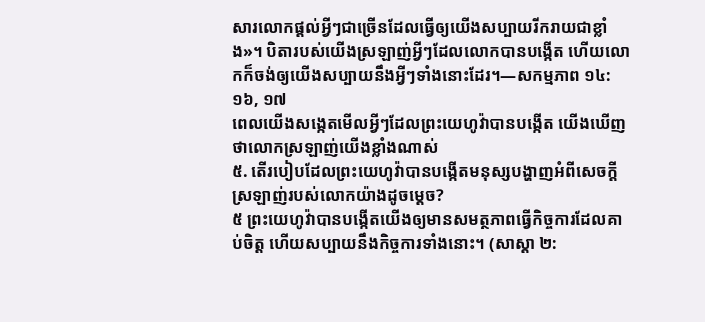សារលោកផ្ដល់អ្វីៗជាច្រើនដែលធ្វើឲ្យយើងសប្បាយរីករាយជាខ្លាំង»។ បិតារបស់យើងស្រឡាញ់អ្វីៗដែលលោកបានបង្កើត ហើយលោកក៏ចង់ឲ្យយើងសប្បាយនឹងអ្វីៗទាំងនោះដែរ។—សកម្មភាព ១៤:១៦, ១៧
ពេលយើងសង្កេតមើលអ្វីៗដែលព្រះយេហូវ៉ាបានបង្កើត យើងឃើញថាលោកស្រឡាញ់យើងខ្លាំងណាស់
៥. តើរបៀបដែលព្រះយេហូវ៉ាបានបង្កើតមនុស្សបង្ហាញអំពីសេចក្ដីស្រឡាញ់របស់លោកយ៉ាងដូចម្ដេច?
៥ ព្រះយេហូវ៉ាបានបង្កើតយើងឲ្យមានសមត្ថភាពធ្វើកិច្ចការដែលគាប់ចិត្ត ហើយសប្បាយនឹងកិច្ចការទាំងនោះ។ (សាស្ដា ២: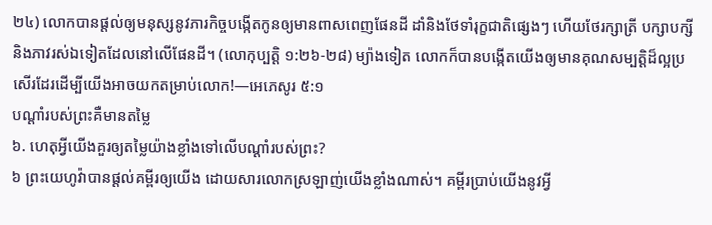២៤) លោកបានផ្ដល់ឲ្យមនុស្សនូវភារកិច្ចបង្កើតកូនឲ្យមានពាសពេញផែនដី ដាំនិងថែទាំរុក្ខជាតិផ្សេងៗ ហើយថែរក្សាត្រី បក្សាបក្សីនិងភាវរស់ឯទៀតដែលនៅលើផែនដី។ (លោកុប្បត្តិ ១:២៦-២៨) ម្យ៉ាងទៀត លោកក៏បានបង្កើតយើងឲ្យមានគុណសម្បត្ដិដ៏ល្អប្រសើរដែរដើម្បីយើងអាចយកតម្រាប់លោក!—អេភេសូរ ៥:១
បណ្ដាំរបស់ព្រះគឺមានតម្លៃ
៦. ហេតុអ្វីយើងគួរឲ្យតម្លៃយ៉ាងខ្លាំងទៅលើបណ្ដាំរបស់ព្រះ?
៦ ព្រះយេហូវ៉ាបានផ្ដល់គម្ពីរឲ្យយើង ដោយសារលោកស្រឡាញ់យើងខ្លាំងណាស់។ គម្ពីរប្រាប់យើងនូវអ្វី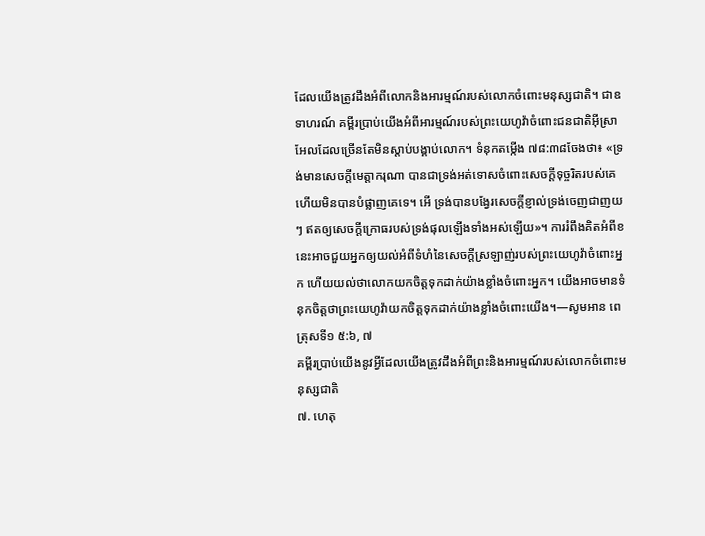ដែលយើងត្រូវដឹងអំពីលោកនិងអារម្មណ៍របស់លោកចំពោះមនុស្សជាតិ។ ជាឧទាហរណ៍ គម្ពីរប្រាប់យើងអំពីអារម្មណ៍របស់ព្រះយេហូវ៉ាចំពោះជនជាតិអ៊ីស្រាអែលដែលច្រើនតែមិនស្ដាប់បង្គាប់លោក។ ទំនុកតម្កើង ៧៨:៣៨ចែងថា៖ «ទ្រង់មានសេចក្ដីមេត្ដាករុណា បានជាទ្រង់អត់ទោសចំពោះសេចក្ដីទុច្ចរិតរបស់គេ ហើយមិនបានបំផ្លាញគេទេ។ អើ ទ្រង់បានបង្វែរសេចក្ដីខ្ញាល់ទ្រង់ចេញជាញយៗ ឥតឲ្យសេចក្ដីក្រោធរបស់ទ្រង់ផុលឡើងទាំងអស់ឡើយ»។ ការរំពឹងគិតអំពីខនេះអាចជួយអ្នកឲ្យយល់អំពីទំហំនៃសេចក្ដីស្រឡាញ់របស់ព្រះយេហូវ៉ាចំពោះអ្នក ហើយយល់ថាលោកយកចិត្តទុកដាក់យ៉ាងខ្លាំងចំពោះអ្នក។ យើងអាចមានទំនុកចិត្តថាព្រះយេហូវ៉ាយកចិត្តទុកដាក់យ៉ាងខ្លាំងចំពោះយើង។—សូមអាន ពេត្រុសទី១ ៥:៦, ៧
គម្ពីរប្រាប់យើងនូវអ្វីដែលយើងត្រូវដឹងអំពីព្រះនិងអារម្មណ៍របស់លោកចំពោះមនុស្សជាតិ
៧. ហេតុ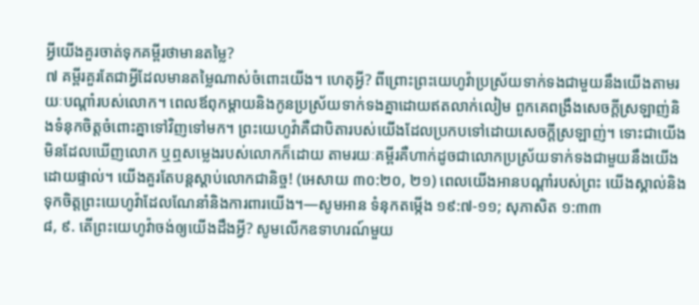អ្វីយើងគួរចាត់ទុកគម្ពីរថាមានតម្លៃ?
៧ គម្ពីរគួរតែជាអ្វីដែលមានតម្លៃណាស់ចំពោះយើង។ ហេតុអ្វី? ពីព្រោះព្រះយេហូវ៉ាប្រស្រ័យទាក់ទងជាមួយនឹងយើងតាមរយៈបណ្ដាំរបស់លោក។ ពេលឪពុកម្ដាយនិងកូនប្រស្រ័យទាក់ទងគ្នាដោយឥតលាក់លៀម ពួកគេពង្រឹងសេចក្ដីស្រឡាញ់និងទំនុកចិត្តចំពោះគ្នាទៅវិញទៅមក។ ព្រះយេហូវ៉ាគឺជាបិតារបស់យើងដែលប្រកបទៅដោយសេចក្ដីស្រឡាញ់។ ទោះជាយើងមិនដែលឃើញលោក ឬឮសម្លេងរបស់លោកក៏ដោយ តាមរយៈគម្ពីរគឺហាក់ដូចជាលោកប្រស្រ័យទាក់ទងជាមួយនឹងយើងដោយផ្ទាល់។ យើងគួរតែបន្តស្ដាប់លោកជានិច្ច! (អេសាយ ៣០:២០, ២១) ពេលយើងអានបណ្ដាំរបស់ព្រះ យើងស្គាល់និងទុកចិត្តព្រះយេហូវ៉ាដែលណែនាំនិងការពារយើង។—សូមអាន ទំនុកតម្កើង ១៩:៧-១១; សុភាសិត ១:៣៣
៨, ៩. តើព្រះយេហូវ៉ាចង់ឲ្យយើងដឹងអ្វី? សូមលើកឧទាហរណ៍មួយ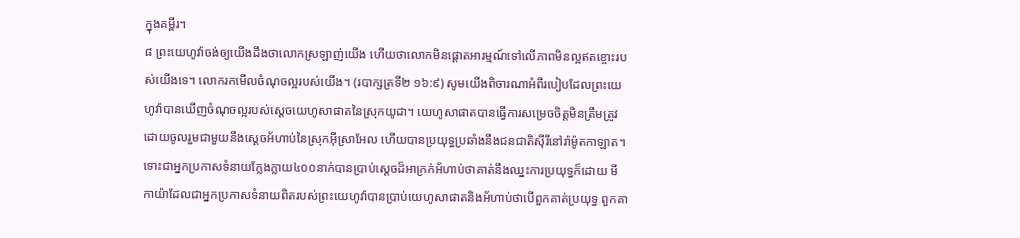ក្នុងគម្ពីរ។
៨ ព្រះយេហូវ៉ាចង់ឲ្យយើងដឹងថាលោកស្រឡាញ់យើង ហើយថាលោកមិនផ្ដោតអារម្មណ៍ទៅលើភាពមិនល្អឥតខ្ចោះរបស់យើងទេ។ លោករកមើលចំណុចល្អរបស់យើង។ (របាក្សត្រទី២ ១៦:៩) សូមយើងពិចារណាអំពីរបៀបដែលព្រះយេហូវ៉ាបានឃើញចំណុចល្អរបស់ស្តេចយេហូសាផាតនៃស្រុកយូដា។ យេហូសាផាតបានធ្វើការសម្រេចចិត្តមិនត្រឹមត្រូវដោយចូលរួមជាមួយនឹងស្តេចអ័ហាប់នៃស្រុកអ៊ីស្រាអែល ហើយបានប្រយុទ្ធប្រឆាំងនឹងជនជាតិស៊ីរីនៅរ៉ាម៉ូតកាឡាត។ ទោះជាអ្នកប្រកាសទំនាយក្លែងក្លាយ៤០០នាក់បានប្រាប់ស្តេចដ៏អាក្រក់អ័ហាប់ថាគាត់នឹងឈ្នះការប្រយុទ្ធក៏ដោយ មីកាយ៉ាដែលជាអ្នកប្រកាសទំនាយពិតរបស់ព្រះយេហូវ៉ាបានប្រាប់យេហូសាផាតនិងអ័ហាប់ថាបើពួកគាត់ប្រយុទ្ធ ពួកគា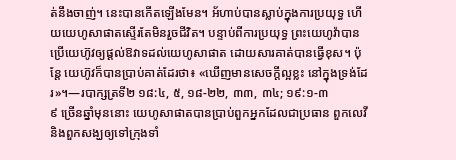ត់នឹងចាញ់។ នេះបានកើតឡើងមែន។ អ័ហាប់បានស្លាប់ក្នុងការប្រយុទ្ធ ហើយយេហូសាផាតស្ទើរតែមិនរួចជីវិត។ បន្ទាប់ពីការប្រយុទ្ធ ព្រះយេហូវ៉ាបានប្រើយេហ៊ូវឲ្យផ្ដល់ឱវាទដល់យេហូសាផាត ដោយសារគាត់បានធ្វើខុស។ ប៉ុន្តែ យេហ៊ូវក៏បានប្រាប់គាត់ដែរថា៖ «ឃើញមានសេចក្ដីល្អខ្លះ នៅក្នុងទ្រង់ដែរ»។—របាក្សត្រទី២ ១៨:៤, ៥, ១៨-២២, ៣៣, ៣៤; ១៩:១-៣
៩ ច្រើនឆ្នាំមុននោះ យេហូសាផាតបានប្រាប់ពួកអ្នកដែលជាប្រធាន ពួកលេវី និងពួកសង្ឃឲ្យទៅក្រុងទាំ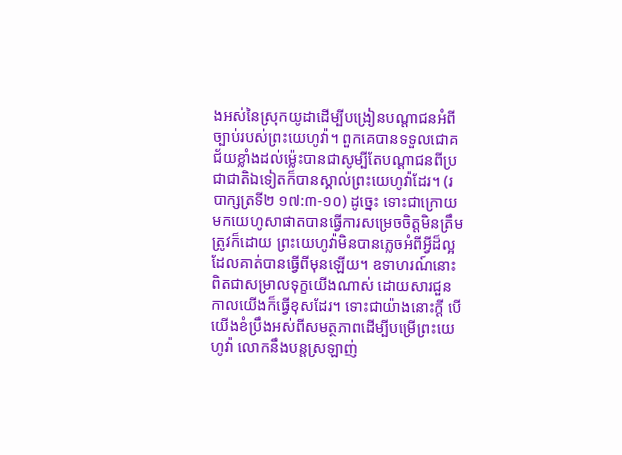ងអស់នៃស្រុកយូដាដើម្បីបង្រៀនបណ្ដាជនអំពីច្បាប់របស់ព្រះយេហូវ៉ា។ ពួកគេបានទទួលជោគជ័យខ្លាំងដល់ម្ល៉េះបានជាសូម្បីតែបណ្ដាជនពីប្រជាជាតិឯទៀតក៏បានស្គាល់ព្រះយេហូវ៉ាដែរ។ (របាក្សត្រទី២ ១៧:៣-១០) ដូច្នេះ ទោះជាក្រោយមកយេហូសាផាតបានធ្វើការសម្រេចចិត្តមិនត្រឹមត្រូវក៏ដោយ ព្រះយេហូវ៉ាមិនបានភ្លេចអំពីអ្វីដ៏ល្អដែលគាត់បានធ្វើពីមុនឡើយ។ ឧទាហរណ៍នោះពិតជាសម្រាលទុក្ខយើងណាស់ ដោយសារជួនកាលយើងក៏ធ្វើខុសដែរ។ ទោះជាយ៉ាងនោះក្ដី បើយើងខំប្រឹងអស់ពីសមត្ថភាពដើម្បីបម្រើព្រះយេហូវ៉ា លោកនឹងបន្តស្រឡាញ់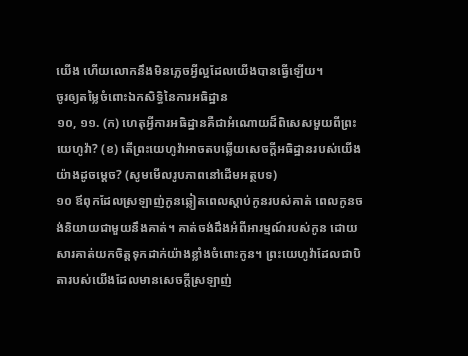យើង ហើយលោកនឹងមិនភ្លេចអ្វីល្អដែលយើងបានធ្វើឡើយ។
ចូរឲ្យតម្លៃចំពោះឯកសិទ្ធិនៃការអធិដ្ឋាន
១០, ១១. (ក) ហេតុអ្វីការអធិដ្ឋានគឺជាអំណោយដ៏ពិសេសមួយពីព្រះយេហូវ៉ា? (ខ) តើព្រះយេហូវ៉ាអាចតបឆ្លើយសេចក្ដីអធិដ្ឋានរបស់យើងយ៉ាងដូចម្ដេច? (សូមមើលរូបភាពនៅដើមអត្ថបទ)
១០ ឪពុកដែលស្រឡាញ់កូនឆ្លៀតពេលស្ដាប់កូនរបស់គាត់ ពេលកូនចង់និយាយជាមួយនឹងគាត់។ គាត់ចង់ដឹងអំពីអារម្មណ៍របស់កូន ដោយសារគាត់យកចិត្តទុកដាក់យ៉ាងខ្លាំងចំពោះកូន។ ព្រះយេហូវ៉ាដែលជាបិតារបស់យើងដែលមានសេចក្ដីស្រឡាញ់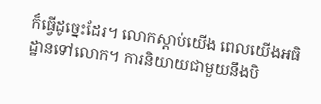ក៏ធ្វើដូច្នេះដែរ។ លោកស្ដាប់យើង ពេលយើងអធិដ្ឋានទៅលោក។ ការនិយាយជាមួយនឹងបិ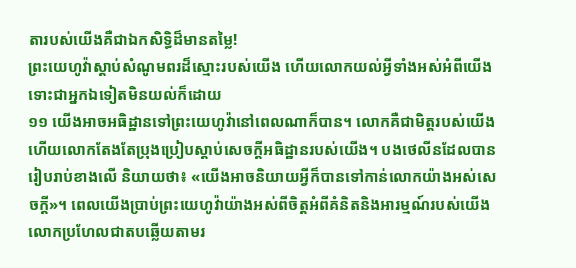តារបស់យើងគឺជាឯកសិទ្ធិដ៏មានតម្លៃ!
ព្រះយេហូវ៉ាស្ដាប់សំណូមពរដ៏ស្មោះរបស់យើង ហើយលោកយល់អ្វីទាំងអស់អំពីយើង ទោះជាអ្នកឯទៀតមិនយល់ក៏ដោយ
១១ យើងអាចអធិដ្ឋានទៅព្រះយេហូវ៉ានៅពេលណាក៏បាន។ លោកគឺជាមិត្តរបស់យើង ហើយលោកតែងតែប្រុងប្រៀបស្ដាប់សេចក្ដីអធិដ្ឋានរបស់យើង។ បងថេលីនដែលបានរៀបរាប់ខាងលើ និយាយថា៖ «យើងអាចនិយាយអ្វីក៏បានទៅកាន់លោកយ៉ាងអស់សេចក្ដី»។ ពេលយើងប្រាប់ព្រះយេហូវ៉ាយ៉ាងអស់ពីចិត្តអំពីគំនិតនិងអារម្មណ៍របស់យើង លោកប្រហែលជាតបឆ្លើយតាមរ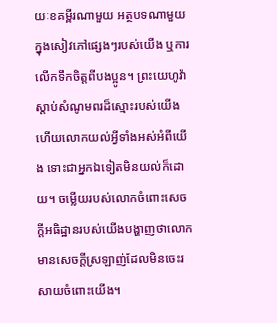យៈខគម្ពីរណាមួយ អត្ថបទណាមួយក្នុងសៀវភៅផ្សេងៗរបស់យើង ឬការលើកទឹកចិត្តពីបងប្អូន។ ព្រះយេហូវ៉ាស្ដាប់សំណូមពរដ៏ស្មោះរបស់យើង ហើយលោកយល់អ្វីទាំងអស់អំពីយើង ទោះជាអ្នកឯទៀតមិនយល់ក៏ដោយ។ ចម្លើយរបស់លោកចំពោះសេចក្ដីអធិដ្ឋានរបស់យើងបង្ហាញថាលោកមានសេចក្ដីស្រឡាញ់ដែលមិនចេះរសាយចំពោះយើង។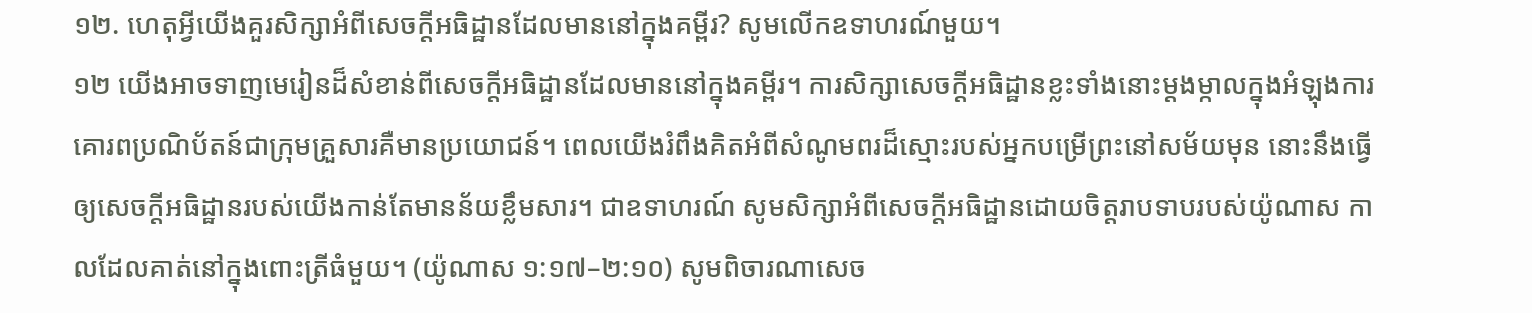១២. ហេតុអ្វីយើងគួរសិក្សាអំពីសេចក្ដីអធិដ្ឋានដែលមាននៅក្នុងគម្ពីរ? សូមលើកឧទាហរណ៍មួយ។
១២ យើងអាចទាញមេរៀនដ៏សំខាន់ពីសេចក្ដីអធិដ្ឋានដែលមាននៅក្នុងគម្ពីរ។ ការសិក្សាសេចក្ដីអធិដ្ឋានខ្លះទាំងនោះម្ដងម្កាលក្នុងអំឡុងការគោរពប្រណិប័តន៍ជាក្រុមគ្រួសារគឺមានប្រយោជន៍។ ពេលយើងរំពឹងគិតអំពីសំណូមពរដ៏ស្មោះរបស់អ្នកបម្រើព្រះនៅសម័យមុន នោះនឹងធ្វើឲ្យសេចក្ដីអធិដ្ឋានរបស់យើងកាន់តែមានន័យខ្លឹមសារ។ ជាឧទាហរណ៍ សូមសិក្សាអំពីសេចក្ដីអធិដ្ឋានដោយចិត្តរាបទាបរបស់យ៉ូណាស កាលដែលគាត់នៅក្នុងពោះត្រីធំមួយ។ (យ៉ូណាស ១:១៧–២:១០) សូមពិចារណាសេច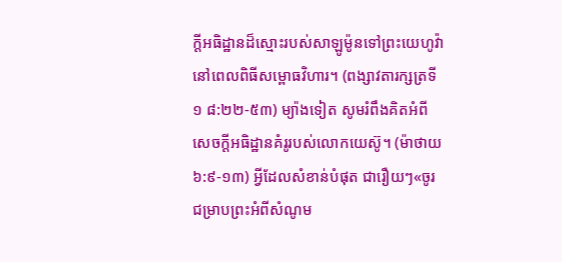ក្ដីអធិដ្ឋានដ៏ស្មោះរបស់សាឡូម៉ូនទៅព្រះយេហូវ៉ា នៅពេលពិធីសម្ពោធវិហារ។ (ពង្សាវតារក្សត្រទី១ ៨:២២-៥៣) ម្យ៉ាងទៀត សូមរំពឹងគិតអំពីសេចក្ដីអធិដ្ឋានគំរូរបស់លោកយេស៊ូ។ (ម៉ាថាយ ៦:៩-១៣) អ្វីដែលសំខាន់បំផុត ជារឿយៗ«ចូរជម្រាបព្រះអំពីសំណូម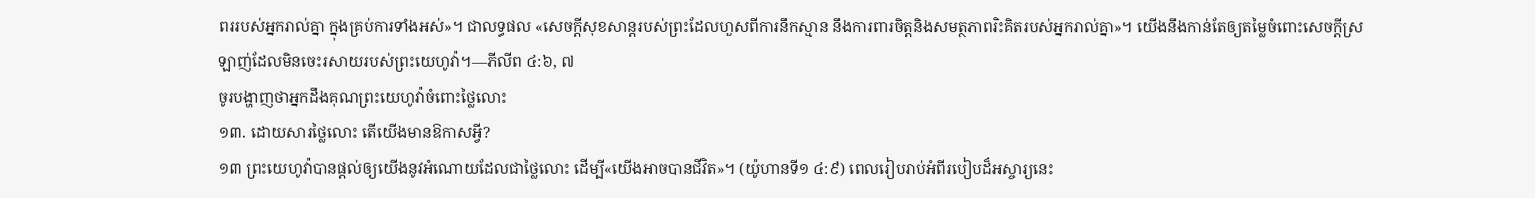ពររបស់អ្នករាល់គ្នា ក្នុងគ្រប់ការទាំងអស់»។ ជាលទ្ធផល «សេចក្ដីសុខសាន្តរបស់ព្រះដែលហួសពីការនឹកស្មាន នឹងការពារចិត្តនិងសមត្ថភាពរិះគិតរបស់អ្នករាល់គ្នា»។ យើងនឹងកាន់តែឲ្យតម្លៃចំពោះសេចក្ដីស្រឡាញ់ដែលមិនចេះរសាយរបស់ព្រះយេហូវ៉ា។—ភីលីព ៤:៦, ៧
ចូរបង្ហាញថាអ្នកដឹងគុណព្រះយេហូវ៉ាចំពោះថ្លៃលោះ
១៣. ដោយសារថ្លៃលោះ តើយើងមានឱកាសអ្វី?
១៣ ព្រះយេហូវ៉ាបានផ្ដល់ឲ្យយើងនូវអំណោយដែលជាថ្លៃលោះ ដើម្បី«យើងអាចបានជីវិត»។ (យ៉ូហានទី១ ៤:៩) ពេលរៀបរាប់អំពីរបៀបដ៏អស្ចារ្យនេះ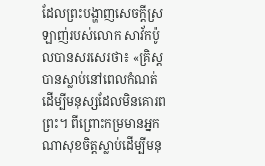ដែលព្រះបង្ហាញសេចក្ដីស្រឡាញ់របស់លោក សាវ័កប៉ូលបានសរសេរថា៖ «គ្រិស្តបានស្លាប់នៅពេលកំណត់ ដើម្បីមនុស្សដែលមិនគោរពព្រះ។ ពីព្រោះកម្រមានអ្នកណាសុខចិត្តស្លាប់ដើម្បីមនុ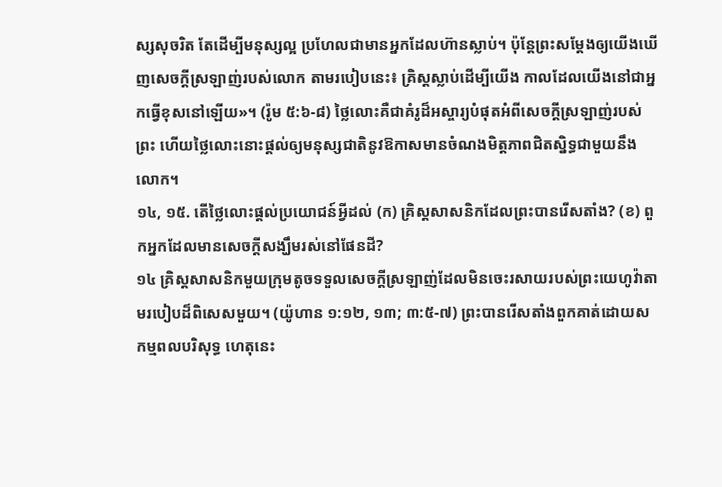ស្សសុចរិត តែដើម្បីមនុស្សល្អ ប្រហែលជាមានអ្នកដែលហ៊ានស្លាប់។ ប៉ុន្តែព្រះសម្ដែងឲ្យយើងឃើញសេចក្ដីស្រឡាញ់របស់លោក តាមរបៀបនេះ៖ គ្រិស្តស្លាប់ដើម្បីយើង កាលដែលយើងនៅជាអ្នកធ្វើខុសនៅឡើយ»។ (រ៉ូម ៥:៦-៨) ថ្លៃលោះគឺជាគំរូដ៏អស្ចារ្យបំផុតអំពីសេចក្ដីស្រឡាញ់របស់ព្រះ ហើយថ្លៃលោះនោះផ្ដល់ឲ្យមនុស្សជាតិនូវឱកាសមានចំណងមិត្តភាពជិតស្និទ្ធជាមួយនឹងលោក។
១៤, ១៥. តើថ្លៃលោះផ្ដល់ប្រយោជន៍អ្វីដល់ (ក) គ្រិស្តសាសនិកដែលព្រះបានរើសតាំង? (ខ) ពួកអ្នកដែលមានសេចក្ដីសង្ឃឹមរស់នៅផែនដី?
១៤ គ្រិស្តសាសនិកមួយក្រុមតូចទទួលសេចក្ដីស្រឡាញ់ដែលមិនចេះរសាយរបស់ព្រះយេហូវ៉ាតាមរបៀបដ៏ពិសេសមួយ។ (យ៉ូហាន ១:១២, ១៣; ៣:៥-៧) ព្រះបានរើសតាំងពួកគាត់ដោយសកម្មពលបរិសុទ្ធ ហេតុនេះ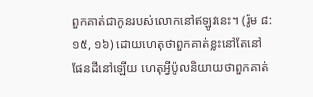ពួកគាត់ជាកូនរបស់លោកនៅឥឡូវនេះ។ (រ៉ូម ៨:១៥, ១៦) ដោយហេតុថាពួកគាត់ខ្លះនៅតែនៅផែនដីនៅឡើយ ហេតុអ្វីប៉ូលនិយាយថាពួកគាត់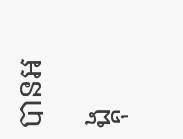បានអង្គុ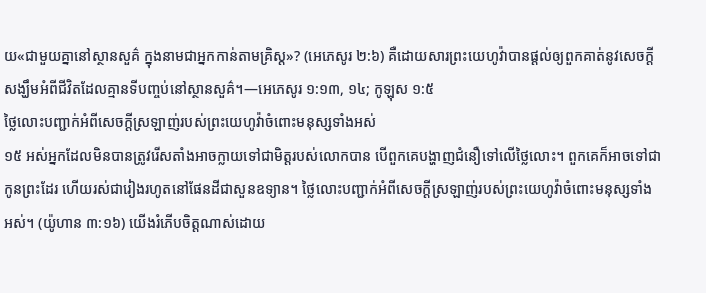យ«ជាមួយគ្នានៅស្ថានសួគ៌ ក្នុងនាមជាអ្នកកាន់តាមគ្រិស្ត»? (អេភេសូរ ២:៦) គឺដោយសារព្រះយេហូវ៉ាបានផ្ដល់ឲ្យពួកគាត់នូវសេចក្ដីសង្ឃឹមអំពីជីវិតដែលគ្មានទីបញ្ចប់នៅស្ថានសួគ៌។—អេភេសូរ ១:១៣, ១៤; កូឡុស ១:៥
ថ្លៃលោះបញ្ជាក់អំពីសេចក្ដីស្រឡាញ់របស់ព្រះយេហូវ៉ាចំពោះមនុស្សទាំងអស់
១៥ អស់អ្នកដែលមិនបានត្រូវរើសតាំងអាចក្លាយទៅជាមិត្តរបស់លោកបាន បើពួកគេបង្ហាញជំនឿទៅលើថ្លៃលោះ។ ពួកគេក៏អាចទៅជាកូនព្រះដែរ ហើយរស់ជារៀងរហូតនៅផែនដីជាសួនឧទ្យាន។ ថ្លៃលោះបញ្ជាក់អំពីសេចក្ដីស្រឡាញ់របស់ព្រះយេហូវ៉ាចំពោះមនុស្សទាំងអស់។ (យ៉ូហាន ៣:១៦) យើងរំភើបចិត្តណាស់ដោយ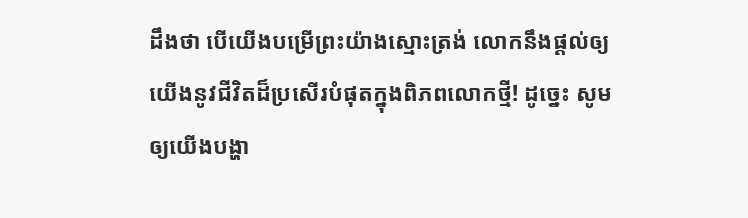ដឹងថា បើយើងបម្រើព្រះយ៉ាងស្មោះត្រង់ លោកនឹងផ្ដល់ឲ្យយើងនូវជីវិតដ៏ប្រសើរបំផុតក្នុងពិភពលោកថ្មី! ដូច្នេះ សូមឲ្យយើងបង្ហា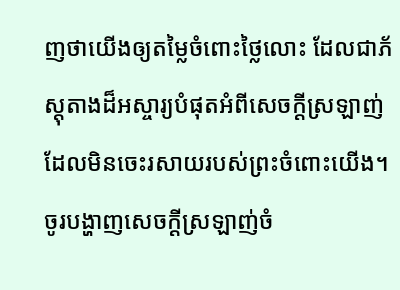ញថាយើងឲ្យតម្លៃចំពោះថ្លៃលោះ ដែលជាភ័ស្តុតាងដ៏អស្ចារ្យបំផុតអំពីសេចក្ដីស្រឡាញ់ដែលមិនចេះរសាយរបស់ព្រះចំពោះយើង។
ចូរបង្ហាញសេចក្ដីស្រឡាញ់ចំ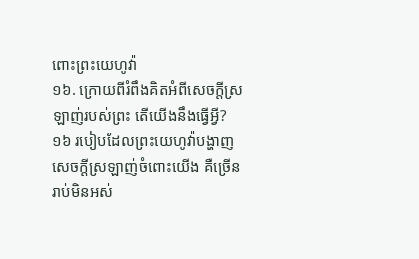ពោះព្រះយេហូវ៉ា
១៦. ក្រោយពីរំពឹងគិតអំពីសេចក្ដីស្រឡាញ់របស់ព្រះ តើយើងនឹងធ្វើអ្វី?
១៦ របៀបដែលព្រះយេហូវ៉ាបង្ហាញសេចក្ដីស្រឡាញ់ចំពោះយើង គឺច្រើនរាប់មិនអស់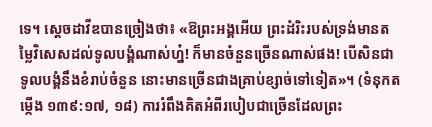ទេ។ ស្តេចដាវីឌបានច្រៀងថា៖ «ឱព្រះអង្គអើយ ព្រះដំរិះរបស់ទ្រង់មានតម្លៃវិសេសដល់ទូលបង្គំណាស់ហ្ន៎! ក៏មានចំនួនច្រើនណាស់ផង! បើសិនជាទូលបង្គំនឹងខំរាប់ចំនួន នោះមានច្រើនជាងគ្រាប់ខ្សាច់ទៅទៀត»។ (ទំនុកតម្កើង ១៣៩:១៧, ១៨) ការរំពឹងគិតអំពីរបៀបជាច្រើនដែលព្រះ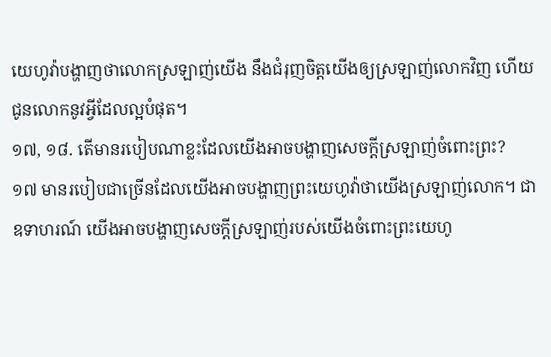យេហូវ៉ាបង្ហាញថាលោកស្រឡាញ់យើង នឹងជំរុញចិត្តយើងឲ្យស្រឡាញ់លោកវិញ ហើយជូនលោកនូវអ្វីដែលល្អបំផុត។
១៧, ១៨. តើមានរបៀបណាខ្លះដែលយើងអាចបង្ហាញសេចក្ដីស្រឡាញ់ចំពោះព្រះ?
១៧ មានរបៀបជាច្រើនដែលយើងអាចបង្ហាញព្រះយេហូវ៉ាថាយើងស្រឡាញ់លោក។ ជាឧទាហរណ៍ យើងអាចបង្ហាញសេចក្ដីស្រឡាញ់របស់យើងចំពោះព្រះយេហូ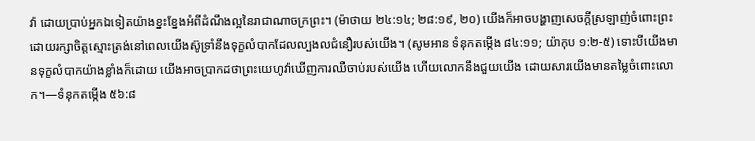វ៉ា ដោយប្រាប់អ្នកឯទៀតយ៉ាងខ្នះខ្នែងអំពីដំណឹងល្អនៃរាជាណាចក្រព្រះ។ (ម៉ាថាយ ២៤:១៤; ២៨:១៩, ២០) យើងក៏អាចបង្ហាញសេចក្ដីស្រឡាញ់ចំពោះព្រះដោយរក្សាចិត្តស្មោះត្រង់នៅពេលយើងស៊ូទ្រាំនឹងទុក្ខលំបាកដែលល្បងលជំនឿរបស់យើង។ (សូមអាន ទំនុកតម្កើង ៨៤:១១; យ៉ាកុប ១:២-៥) ទោះបីយើងមានទុក្ខលំបាកយ៉ាងខ្លាំងក៏ដោយ យើងអាចប្រាកដថាព្រះយេហូវ៉ាឃើញការឈឺចាប់របស់យើង ហើយលោកនឹងជួយយើង ដោយសារយើងមានតម្លៃចំពោះលោក។—ទំនុកតម្កើង ៥៦:៨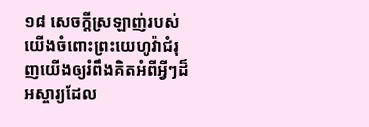១៨ សេចក្ដីស្រឡាញ់របស់យើងចំពោះព្រះយេហូវ៉ាជំរុញយើងឲ្យរំពឹងគិតអំពីអ្វីៗដ៏អស្ចារ្យដែល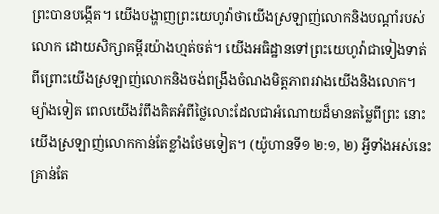ព្រះបានបង្កើត។ យើងបង្ហាញព្រះយេហូវ៉ាថាយើងស្រឡាញ់លោកនិងបណ្ដាំរបស់លោក ដោយសិក្សាគម្ពីរយ៉ាងហ្មត់ចត់។ យើងអធិដ្ឋានទៅព្រះយេហូវ៉ាជាទៀងទាត់ ពីព្រោះយើងស្រឡាញ់លោកនិងចង់ពង្រឹងចំណងមិត្តភាពរវាងយើងនិងលោក។ ម្យ៉ាងទៀត ពេលយើងរំពឹងគិតអំពីថ្លៃលោះដែលជាអំណោយដ៏មានតម្លៃពីព្រះ នោះយើងស្រឡាញ់លោកកាន់តែខ្លាំងថែមទៀត។ (យ៉ូហានទី១ ២:១, ២) អ្វីទាំងអស់នេះគ្រាន់តែ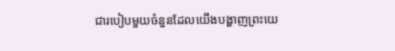ជារបៀបមួយចំនួនដែលយើងបង្ហាញព្រះយេ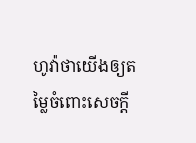ហូវ៉ាថាយើងឲ្យតម្លៃចំពោះសេចក្ដី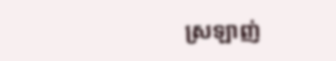ស្រឡាញ់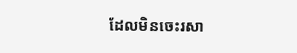ដែលមិនចេះរសា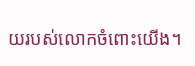យរបស់លោកចំពោះយើង។